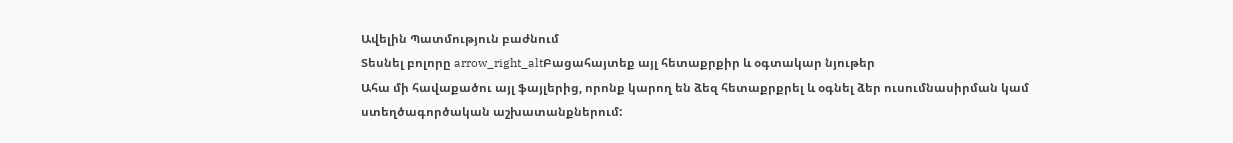Ավելին Պատմություն բաժնում
Տեսնել բոլորը arrow_right_altԲացահայտեք այլ հետաքրքիր և օգտակար նյութեր
Ահա մի հավաքածու այլ ֆայլերից, որոնք կարող են ձեզ հետաքրքրել և օգնել ձեր ուսումնասիրման կամ ստեղծագործական աշխատանքներում: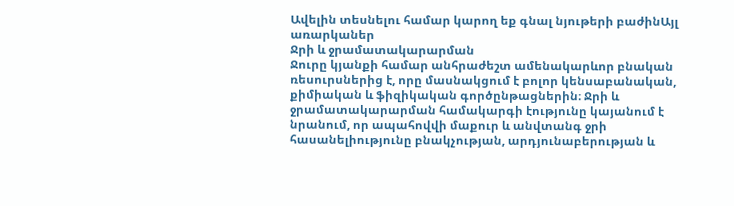Ավելին տեսնելու համար կարող եք գնալ նյութերի բաժինԱյլ առարկաներ
Ջրի և ջրամատակարարման
Ջուրը կյանքի համար անհրաժեշտ ամենակարևոր բնական ռեսուրսներից է, որը մասնակցում է բոլոր կենսաբանական, քիմիական և ֆիզիկական գործընթացներին։ Ջրի և ջրամատակարարման համակարգի էությունը կայանում է նրանում, որ ապահովվի մաքուր և անվտանգ ջրի հասանելիությունը բնակչության, արդյունաբերության և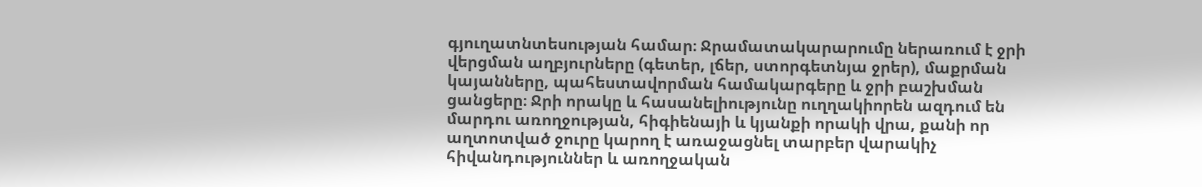գյուղատնտեսության համար։ Ջրամատակարարումը ներառում է ջրի վերցման աղբյուրները (գետեր, լճեր, ստորգետնյա ջրեր), մաքրման կայանները, պահեստավորման համակարգերը և ջրի բաշխման ցանցերը։ Ջրի որակը և հասանելիությունը ուղղակիորեն ազդում են մարդու առողջության, հիգիենայի և կյանքի որակի վրա, քանի որ աղտոտված ջուրը կարող է առաջացնել տարբեր վարակիչ հիվանդություններ և առողջական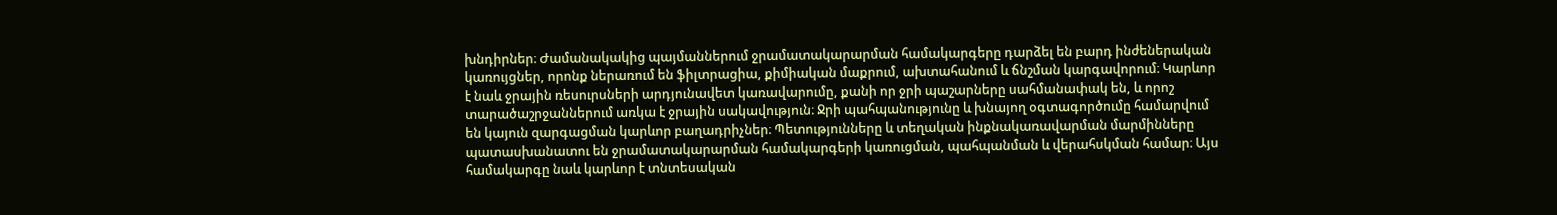խնդիրներ։ Ժամանակակից պայմաններում ջրամատակարարման համակարգերը դարձել են բարդ ինժեներական կառույցներ, որոնք ներառում են ֆիլտրացիա, քիմիական մաքրում, ախտահանում և ճնշման կարգավորում։ Կարևոր է նաև ջրային ռեսուրսների արդյունավետ կառավարումը, քանի որ ջրի պաշարները սահմանափակ են, և որոշ տարածաշրջաններում առկա է ջրային սակավություն։ Ջրի պահպանությունը և խնայող օգտագործումը համարվում են կայուն զարգացման կարևոր բաղադրիչներ։ Պետությունները և տեղական ինքնակառավարման մարմինները պատասխանատու են ջրամատակարարման համակարգերի կառուցման, պահպանման և վերահսկման համար։ Այս համակարգը նաև կարևոր է տնտեսական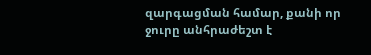զարգացման համար, քանի որ ջուրը անհրաժեշտ է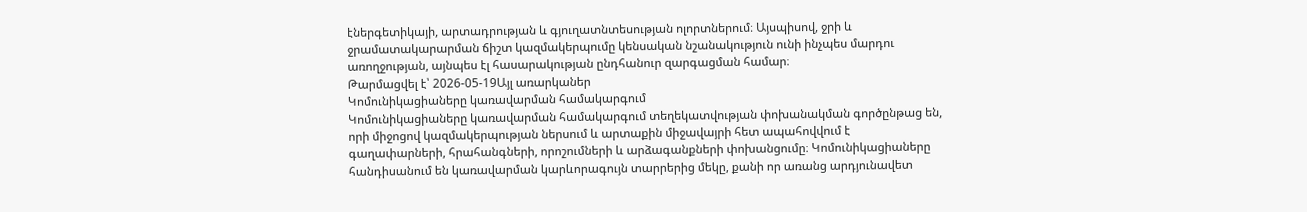էներգետիկայի, արտադրության և գյուղատնտեսության ոլորտներում։ Այսպիսով, ջրի և ջրամատակարարման ճիշտ կազմակերպումը կենսական նշանակություն ունի ինչպես մարդու առողջության, այնպես էլ հասարակության ընդհանուր զարգացման համար։
Թարմացվել է՝ 2026-05-19Այլ առարկաներ
Կոմունիկացիաները կառավարման համակարգում
Կոմունիկացիաները կառավարման համակարգում տեղեկատվության փոխանակման գործընթաց են, որի միջոցով կազմակերպության ներսում և արտաքին միջավայրի հետ ապահովվում է գաղափարների, հրահանգների, որոշումների և արձագանքների փոխանցումը։ Կոմունիկացիաները հանդիսանում են կառավարման կարևորագույն տարրերից մեկը, քանի որ առանց արդյունավետ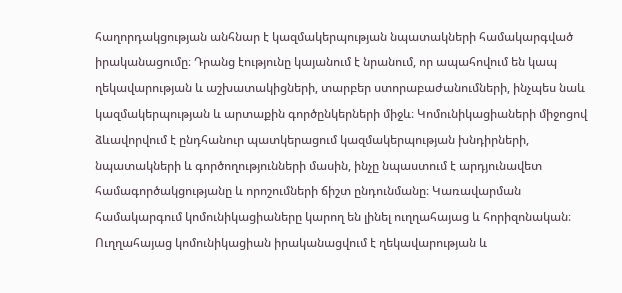հաղորդակցության անհնար է կազմակերպության նպատակների համակարգված իրականացումը։ Դրանց էությունը կայանում է նրանում, որ ապահովում են կապ ղեկավարության և աշխատակիցների, տարբեր ստորաբաժանումների, ինչպես նաև կազմակերպության և արտաքին գործընկերների միջև։ Կոմունիկացիաների միջոցով ձևավորվում է ընդհանուր պատկերացում կազմակերպության խնդիրների, նպատակների և գործողությունների մասին, ինչը նպաստում է արդյունավետ համագործակցությանը և որոշումների ճիշտ ընդունմանը։ Կառավարման համակարգում կոմունիկացիաները կարող են լինել ուղղահայաց և հորիզոնական։ Ուղղահայաց կոմունիկացիան իրականացվում է ղեկավարության և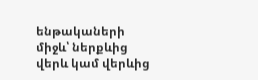ենթակաների միջև՝ ներքևից վերև կամ վերևից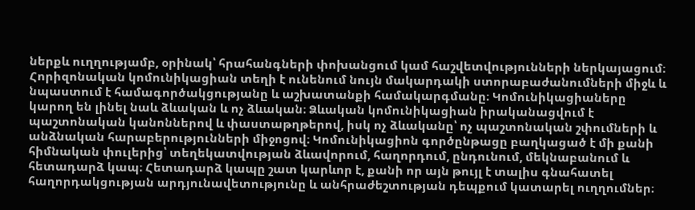ներքև ուղղությամբ, օրինակ՝ հրահանգների փոխանցում կամ հաշվետվությունների ներկայացում։ Հորիզոնական կոմունիկացիան տեղի է ունենում նույն մակարդակի ստորաբաժանումների միջև և նպաստում է համագործակցությանը և աշխատանքի համակարգմանը։ Կոմունիկացիաները կարող են լինել նաև ձևական և ոչ ձևական։ Ձևական կոմունիկացիան իրականացվում է պաշտոնական կանոններով և փաստաթղթերով, իսկ ոչ ձևականը՝ ոչ պաշտոնական շփումների և անձնական հարաբերությունների միջոցով։ Կոմունիկացիոն գործընթացը բաղկացած է մի քանի հիմնական փուլերից՝ տեղեկատվության ձևավորում, հաղորդում, ընդունում, մեկնաբանում և հետադարձ կապ։ Հետադարձ կապը շատ կարևոր է, քանի որ այն թույլ է տալիս գնահատել հաղորդակցության արդյունավետությունը և անհրաժեշտության դեպքում կատարել ուղղումներ։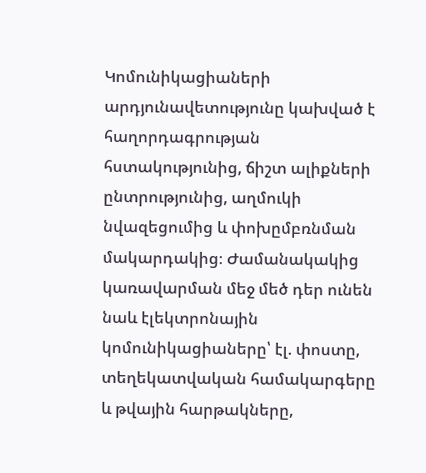Կոմունիկացիաների արդյունավետությունը կախված է հաղորդագրության հստակությունից, ճիշտ ալիքների ընտրությունից, աղմուկի նվազեցումից և փոխըմբռնման մակարդակից։ Ժամանակակից կառավարման մեջ մեծ դեր ունեն նաև էլեկտրոնային կոմունիկացիաները՝ էլ. փոստը, տեղեկատվական համակարգերը և թվային հարթակները,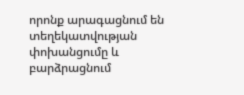որոնք արագացնում են տեղեկատվության փոխանցումը և բարձրացնում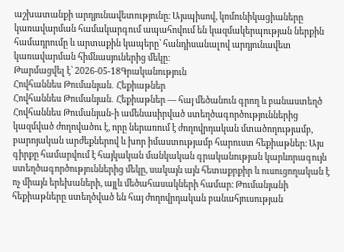աշխատանքի արդյունավետությունը։ Այսպիսով, կոմունիկացիաները կառավարման համակարգում ապահովում են կազմակերպության ներքին համադրումը և արտաքին կապերը՝ հանդիսանալով արդյունավետ կառավարման հիմնասյուներից մեկը։
Թարմացվել է՝ 2026-05-18Գրականություն
Հովհաննես Թումանյան․ Հեքիաթներ
Հովհաննես Թումանյան․ Հեքիաթներ — հայ մեծանուն գրող և բանաստեղծ Հովհաննես Թումանյան-ի ամենասիրված ստեղծագործություններից կազմված ժողովածու է, որը ներառում է ժողովրդական մտածողությամբ, բարոյական արժեքներով և խոր իմաստությամբ հարուստ հեքիաթներ։ Այս գիրքը համարվում է հայկական մանկական գրականության կարևորագույն ստեղծագործություններից մեկը, սակայն այն հետաքրքիր և ուսուցողական է ոչ միայն երեխաների, այլև մեծահասակների համար։ Թումանյանի հեքիաթները ստեղծված են հայ ժողովրդական բանահյուսության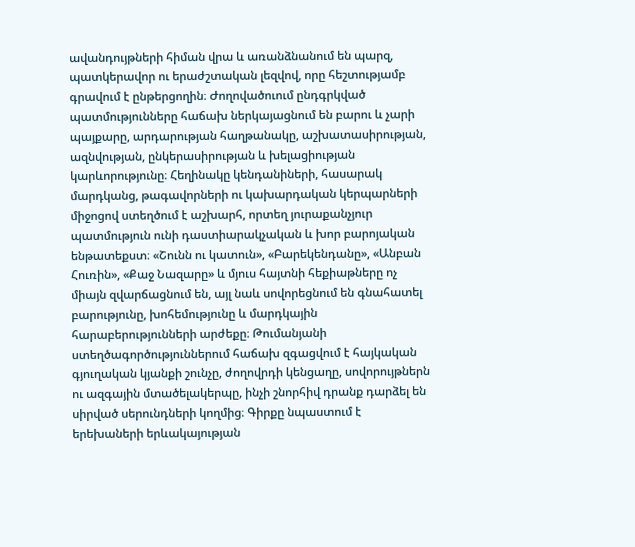ավանդույթների հիման վրա և առանձնանում են պարզ, պատկերավոր ու երաժշտական լեզվով, որը հեշտությամբ գրավում է ընթերցողին։ Ժողովածուում ընդգրկված պատմությունները հաճախ ներկայացնում են բարու և չարի պայքարը, արդարության հաղթանակը, աշխատասիրության, ազնվության, ընկերասիրության և խելացիության կարևորությունը։ Հեղինակը կենդանիների, հասարակ մարդկանց, թագավորների ու կախարդական կերպարների միջոցով ստեղծում է աշխարհ, որտեղ յուրաքանչյուր պատմություն ունի դաստիարակչական և խոր բարոյական ենթատեքստ։ «Շունն ու կատուն», «Բարեկենդանը», «Անբան Հուռին», «Քաջ Նազարը» և մյուս հայտնի հեքիաթները ոչ միայն զվարճացնում են, այլ նաև սովորեցնում են գնահատել բարությունը, խոհեմությունը և մարդկային հարաբերությունների արժեքը։ Թումանյանի ստեղծագործություններում հաճախ զգացվում է հայկական գյուղական կյանքի շունչը, ժողովրդի կենցաղը, սովորույթներն ու ազգային մտածելակերպը, ինչի շնորհիվ դրանք դարձել են սիրված սերունդների կողմից։ Գիրքը նպաստում է երեխաների երևակայության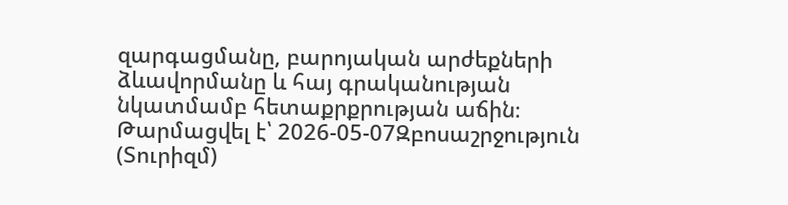զարգացմանը, բարոյական արժեքների ձևավորմանը և հայ գրականության նկատմամբ հետաքրքրության աճին։
Թարմացվել է՝ 2026-05-07Զբոսաշրջություն (Տուրիզմ)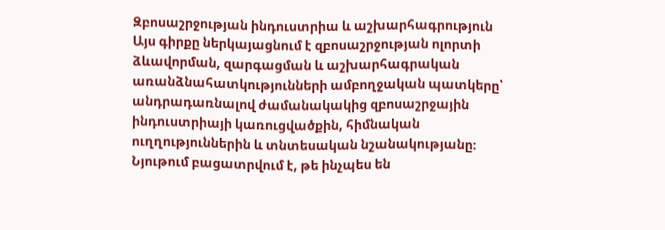Զբոսաշրջության ինդուստրիա և աշխարհագրություն
Այս գիրքը ներկայացնում է զբոսաշրջության ոլորտի ձևավորման, զարգացման և աշխարհագրական առանձնահատկությունների ամբողջական պատկերը՝ անդրադառնալով ժամանակակից զբոսաշրջային ինդուստրիայի կառուցվածքին, հիմնական ուղղություններին և տնտեսական նշանակությանը։ Նյութում բացատրվում է, թե ինչպես են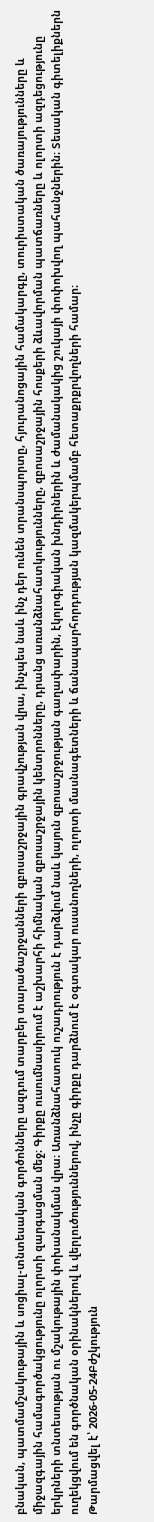բնական, պատմամշակութային և սոցիալ-տնտեսական գործոնները ազդում տարբեր տարածաշրջանների զբոսաշրջային գրավչության վրա, ինչպես նաև ինչ դեր ունեն տրանսպորտը, հյուրանոցային համակարգը, տուրիստական ծառայությունները և միջազգային համագործակցությունը ոլորտի զարգացման մեջ։ Գիրքը ուսումնասիրում է աշխարհի հիմնական զբոսաշրջային կենտրոնները, դրանց առանձնահատկությունները, զբոսաշրջային հոսքերի ձևավորման պատճառները և ոլորտի ազդեցությունը երկրների տնտեսության ու մշակութային փոխանակման վրա։ Առանձնահատուկ ուշադրություն է դարձվում նաև կայուն զբոսաշրջության գաղափարին, էկոլոգիական խնդիրներին և ժամանակակից շուկայի փոփոխվող պահանջներին։ Տեսական գիտելիքներն ուղեկցվում են գործնական օրինակներով և վերլուծություններով, ինչը գիրքը դարձնում է օգտակար ուսանողների, ոլորտի մասնագետների և ճանապարհորդության կազմակերպմամբ հետաքրքրվողների համար։
Թարմացվել է՝ 2026-05-24Բժշկություն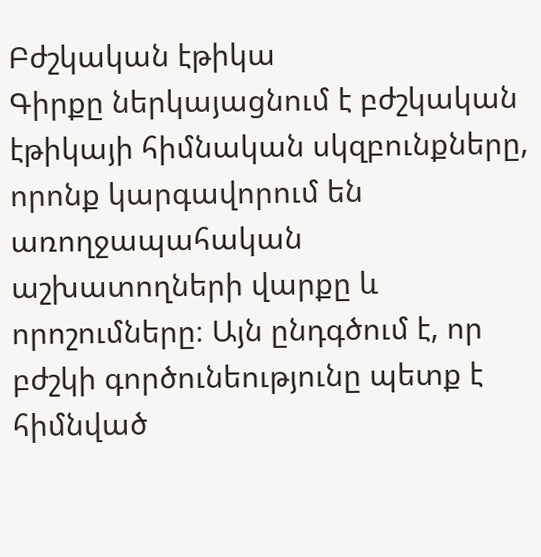Բժշկական էթիկա
Գիրքը ներկայացնում է բժշկական էթիկայի հիմնական սկզբունքները, որոնք կարգավորում են առողջապահական աշխատողների վարքը և որոշումները։ Այն ընդգծում է, որ բժշկի գործունեությունը պետք է հիմնված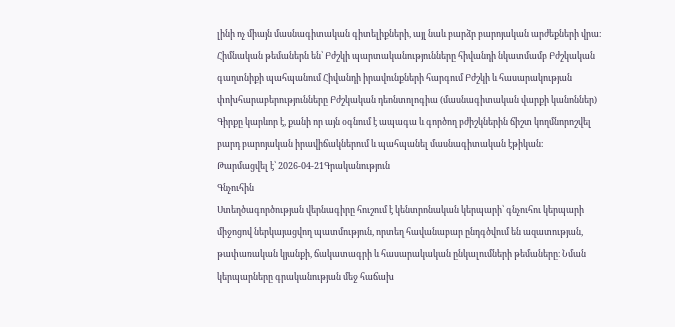լինի ոչ միայն մասնագիտական գիտելիքների, այլ նաև բարձր բարոյական արժեքների վրա։ Հիմնական թեմաներն են՝ Բժշկի պարտականությունները հիվանդի նկատմամբ Բժշկական գաղտնիքի պահպանում Հիվանդի իրավունքների հարգում Բժշկի և հասարակության փոխհարաբերությունները Բժշկական դեոնտոլոգիա (մասնագիտական վարքի կանոններ) Գիրքը կարևոր է, քանի որ այն օգնում է ապագա և գործող բժիշկներին ճիշտ կողմնորոշվել բարդ բարոյական իրավիճակներում և պահպանել մասնագիտական էթիկան։
Թարմացվել է՝ 2026-04-21Գրականություն
Գնչուհին
Ստեղծագործության վերնագիրը հուշում է կենտրոնական կերպարի՝ գնչուհու կերպարի միջոցով ներկայացվող պատմություն, որտեղ հավանաբար ընդգծվում են ազատության, թափառական կյանքի, ճակատագրի և հասարակական ընկալումների թեմաները։ Նման կերպարները գրականության մեջ հաճախ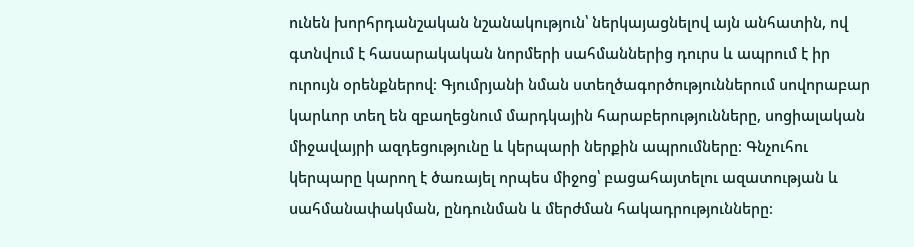ունեն խորհրդանշական նշանակություն՝ ներկայացնելով այն անհատին, ով գտնվում է հասարակական նորմերի սահմաններից դուրս և ապրում է իր ուրույն օրենքներով։ Գյումրյանի նման ստեղծագործություններում սովորաբար կարևոր տեղ են զբաղեցնում մարդկային հարաբերությունները, սոցիալական միջավայրի ազդեցությունը և կերպարի ներքին ապրումները։ Գնչուհու կերպարը կարող է ծառայել որպես միջոց՝ բացահայտելու ազատության և սահմանափակման, ընդունման և մերժման հակադրությունները։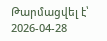Թարմացվել է՝ 2026-04-28